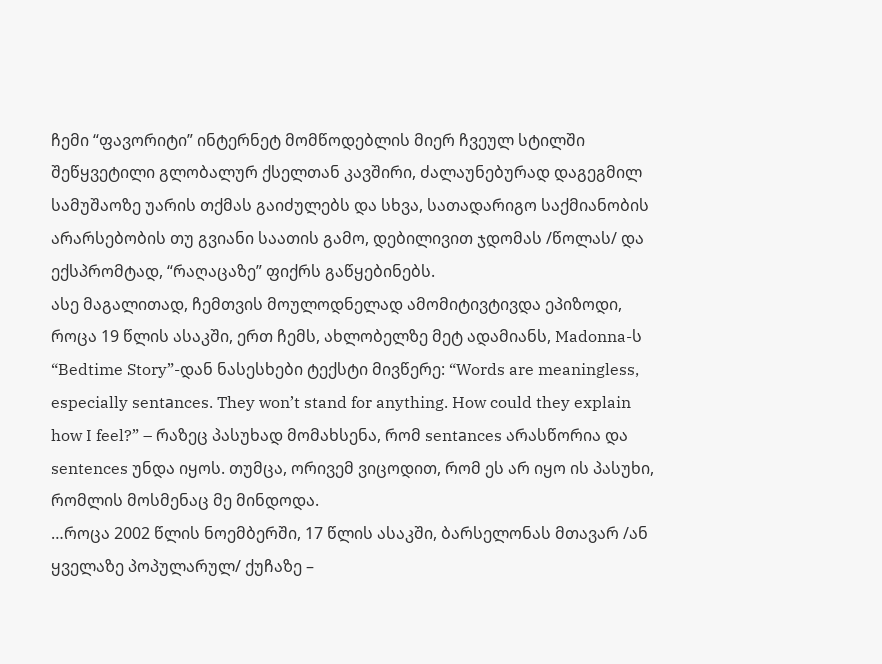ჩემი “ფავორიტი” ინტერნეტ მომწოდებლის მიერ ჩვეულ სტილში შეწყვეტილი გლობალურ ქსელთან კავშირი, ძალაუნებურად დაგეგმილ სამუშაოზე უარის თქმას გაიძულებს და სხვა, სათადარიგო საქმიანობის არარსებობის თუ გვიანი საათის გამო, დებილივით ჯდომას /წოლას/ და ექსპრომტად, “რაღაცაზე” ფიქრს გაწყებინებს.
ასე მაგალითად, ჩემთვის მოულოდნელად ამომიტივტივდა ეპიზოდი, როცა 19 წლის ასაკში, ერთ ჩემს, ახლობელზე მეტ ადამიანს, Madonna-ს “Bedtime Story”-დან ნასესხები ტექსტი მივწერე: “Words are meaningless, especially sentаnces. They won’t stand for anything. How could they explain how I feel?” – რაზეც პასუხად მომახსენა, რომ sentаnces არასწორია და sentences უნდა იყოს. თუმცა, ორივემ ვიცოდით, რომ ეს არ იყო ის პასუხი, რომლის მოსმენაც მე მინდოდა.
…როცა 2002 წლის ნოემბერში, 17 წლის ასაკში, ბარსელონას მთავარ /ან ყველაზე პოპულარულ/ ქუჩაზე –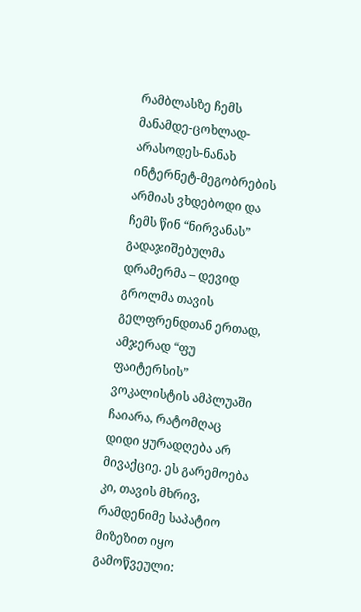რამბლასზე ჩემს მანამდე-ცოხლად-არასოდეს-ნანახ ინტერნეტ-მეგობრების არმიას ვხდებოდი და ჩემს წინ “ნირვანას” გადაჯიშებულმა დრამერმა – დევიდ გროლმა თავის გელფრენდთან ერთად, ამჯერად “ფუ ფაიტერსის” ვოკალისტის ამპლუაში ჩაიარა, რატომღაც დიდი ყურადღება არ მივაქციე. ეს გარემოება კი, თავის მხრივ, რამდენიმე საპატიო მიზეზით იყო გამოწვეული: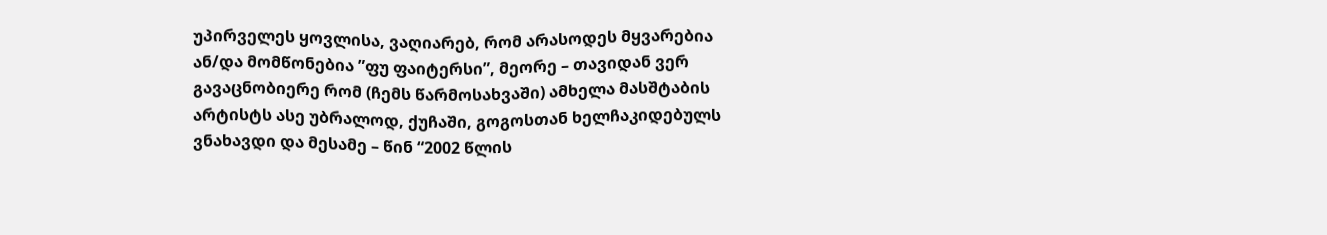უპირველეს ყოვლისა, ვაღიარებ, რომ არასოდეს მყვარებია ან/და მომწონებია ”ფუ ფაიტერსი”, მეორე – თავიდან ვერ გავაცნობიერე რომ (ჩემს წარმოსახვაში) ამხელა მასშტაბის არტისტს ასე უბრალოდ, ქუჩაში, გოგოსთან ხელჩაკიდებულს ვნახავდი და მესამე – წინ “2002 წლის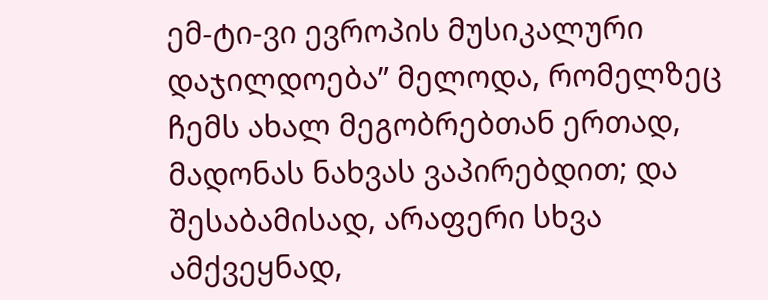ემ-ტი-ვი ევროპის მუსიკალური დაჯილდოება” მელოდა, რომელზეც ჩემს ახალ მეგობრებთან ერთად, მადონას ნახვას ვაპირებდით; და შესაბამისად, არაფერი სხვა ამქვეყნად,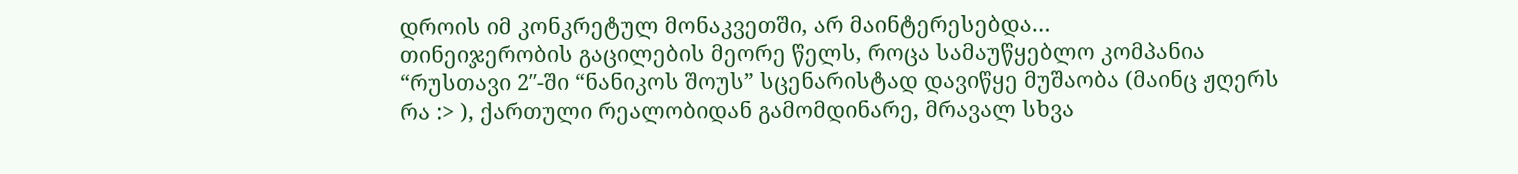დროის იმ კონკრეტულ მონაკვეთში, არ მაინტერესებდა…
თინეიჯერობის გაცილების მეორე წელს, როცა სამაუწყებლო კომპანია “რუსთავი 2″-ში “ნანიკოს შოუს” სცენარისტად დავიწყე მუშაობა (მაინც ჟღერს რა :> ), ქართული რეალობიდან გამომდინარე, მრავალ სხვა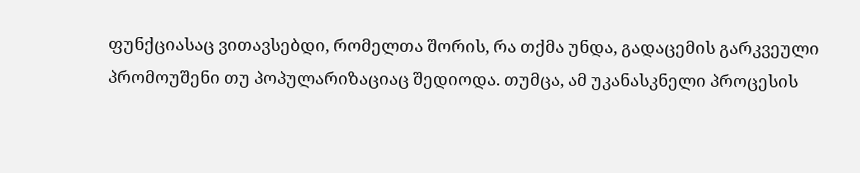ფუნქციასაც ვითავსებდი, რომელთა შორის, რა თქმა უნდა, გადაცემის გარკვეული პრომოუშენი თუ პოპულარიზაციაც შედიოდა. თუმცა, ამ უკანასკნელი პროცესის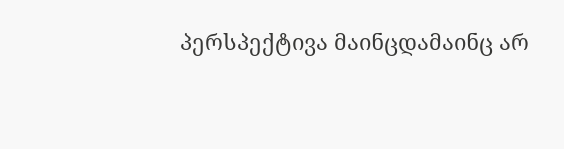პერსპექტივა მაინცდამაინც არ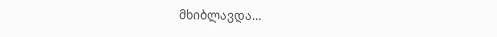მხიბლავდა…